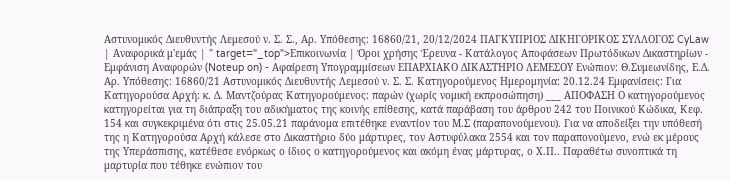Αστυνομικός Διευθυντής Λεμεσού ν. Σ. Σ., Αρ. Υπόθεσης: 16860/21, 20/12/2024 ΠΑΓΚΥΠΡΙΟΣ ΔΙΚΗΓΟΡΙΚΟΣ ΣΥΛΛΟΓΟΣ CyLaw | Αναφορικά μ'εμάς | " target="_top">Επικοινωνία | Όροι χρήσης Έρευνα - Κατάλογος Αποφάσεων Πρωτόδικων Δικαστηρίων - Εμφάνιση Αναφορών (Noteup on) - Αφαίρεση Υπογραμμίσεων ΕΠΑΡΧΙΑΚΟ ΔΙΚΑΣΤΗΡΙΟ ΛΕΜΕΣΟΥ Ενώπιον: Θ.Συμεωνίδης, Ε.Δ. Αρ. Υπόθεσης: 16860/21 Αστυνομικός Διευθυντής Λεμεσού ν. Σ. Σ. Κατηγορούμενος Ημερομηνία: 20.12.24 Εμφανίσεις: Για Κατηγορούσα Αρχή: κ. Δ. Μαντζούρας Κατηγορούμενος: παρών (χωρίς νομική εκπροσώπηση) ___ ΑΠΟΦΑΣΗ Ο κατηγορούμενος κατηγορείται για τη διάπραξη του αδικήματος της κοινής επίθεσης, κατά παράβαση του άρθρου 242 του Ποινικού Κώδικα, Κεφ. 154 και συγκεκριμένα ότι στις 25.05.21 παράνομα επιτέθηκε εναντίον του Μ.Σ (παραπονούμενου). Για να αποδείξει την υπόθεσή της η Κατηγορούσα Αρχή κάλεσε στο Δικαστήριο δύο μάρτυρες, τον Αστυφύλακα 2554 και τον παραπονούμενο, ενώ εκ μέρους της Υπεράσπισης, κατέθεσε ενόρκως ο ίδιος ο κατηγορούμενος και ακόμη ένας μάρτυρας, ο Χ.Π.. Παραθέτω συνοπτικά τη μαρτυρία που τέθηκε ενώπιον του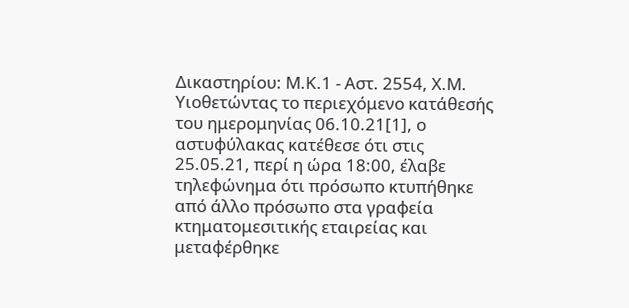Δικαστηρίου: Μ.Κ.1 - Αστ. 2554, Χ.Μ. Υιοθετώντας το περιεχόμενο κατάθεσής του ημερομηνίας 06.10.21[1], ο αστυφύλακας κατέθεσε ότι στις 25.05.21, περί η ώρα 18:00, έλαβε τηλεφώνημα ότι πρόσωπο κτυπήθηκε από άλλο πρόσωπο στα γραφεία κτηματομεσιτικής εταιρείας και μεταφέρθηκε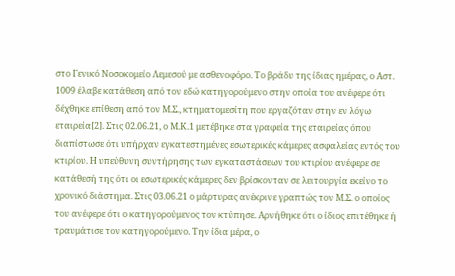στο Γενικό Νοσοκομείο Λεμεσού με ασθενοφόρο. Το βράδυ της ίδιας ημέρας, ο Αστ. 1009 έλαβε κατάθεση από τον εδώ κατηγορούμενο στην οποία του ανέφερε ότι δέχθηκε επίθεση από τον Μ.Σ., κτηματομεσίτη που εργαζόταν στην εν λόγω εταιρεία[2]. Στις 02.06.21, ο Μ.Κ.1 μετέβηκε στα γραφεία της εταιρείας όπου διαπίστωσε ότι υπήρχαν εγκατεστημένες εσωτερικές κάμερες ασφαλείας εντός του κτιρίου. Η υπεύθυνη συντήρησης των εγκαταστάσεων του κτιρίου ανέφερε σε κατάθεσή της ότι οι εσωτερικές κάμερες δεν βρίσκονταν σε λειτουργία εκείνο το χρονικό διάστημα. Στις 03.06.21 ο μάρτυρας ανέκρινε γραπτώς τον Μ.Σ. ο οποίος του ανέφερε ότι ο κατηγορούμενος τον κτύπησε. Αρνήθηκε ότι ο ίδιος επιτέθηκε ή τραυμάτισε τον κατηγορούμενο. Την ίδια μέρα, ο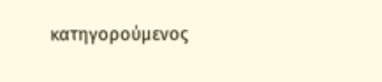κατηγορούμενος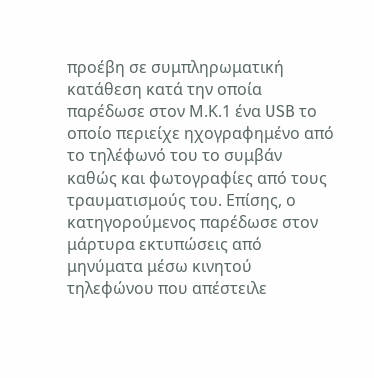προέβη σε συμπληρωματική κατάθεση κατά την οποία παρέδωσε στον Μ.Κ.1 ένα USB το οποίο περιείχε ηχογραφημένο από το τηλέφωνό του το συμβάν καθώς και φωτογραφίες από τους τραυματισμούς του. Επίσης, ο κατηγορούμενος παρέδωσε στον μάρτυρα εκτυπώσεις από μηνύματα μέσω κινητού τηλεφώνου που απέστειλε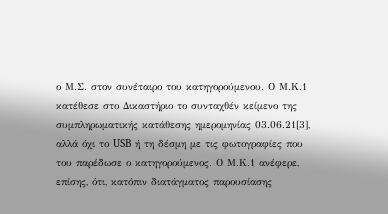ο Μ.Σ. στον συνέταιρο του κατηγορούμενου. Ο Μ.Κ.1 κατέθεσε στο Δικαστήριο το συνταχθέν κείμενο της συμπληρωματικής κατάθεσης ημερομηνίας 03.06.21[3], αλλά όχι το USB ή τη δέσμη με τις φωτογραφίες που του παρέδωσε ο κατηγορούμενος. Ο Μ.Κ.1 ανέφερε, επίσης, ότι, κατόπιν διατάγματος παρουσίασης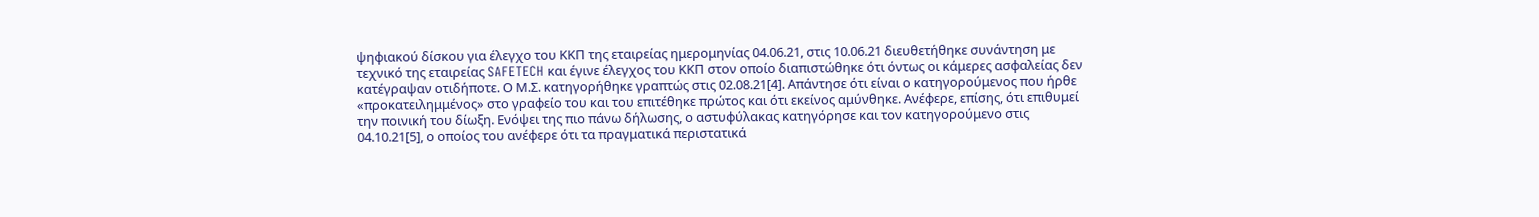ψηφιακού δίσκου για έλεγχο του ΚΚΠ της εταιρείας ημερομηνίας 04.06.21, στις 10.06.21 διευθετήθηκε συνάντηση με τεχνικό της εταιρείας SAFETECH και έγινε έλεγχος του ΚΚΠ στον οποίο διαπιστώθηκε ότι όντως οι κάμερες ασφαλείας δεν κατέγραψαν οτιδήποτε. Ο Μ.Σ. κατηγορήθηκε γραπτώς στις 02.08.21[4]. Απάντησε ότι είναι ο κατηγορούμενος που ήρθε «προκατειλημμένος» στο γραφείο του και του επιτέθηκε πρώτος και ότι εκείνος αμύνθηκε. Ανέφερε, επίσης, ότι επιθυμεί την ποινική του δίωξη. Ενόψει της πιο πάνω δήλωσης, ο αστυφύλακας κατηγόρησε και τον κατηγορούμενο στις 04.10.21[5], ο οποίος του ανέφερε ότι τα πραγματικά περιστατικά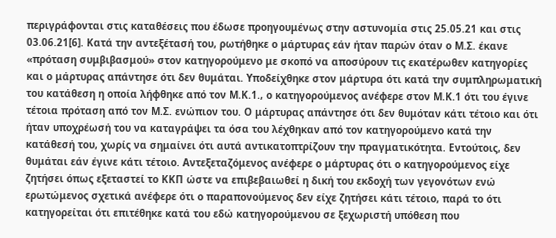περιγράφονται στις καταθέσεις που έδωσε προηγουμένως στην αστυνομία στις 25.05.21 και στις 03.06.21[6]. Κατά την αντεξέτασή του, ρωτήθηκε ο μάρτυρας εάν ήταν παρών όταν ο Μ.Σ. έκανε «πρόταση συμβιβασμού» στον κατηγορούμενο με σκοπό να αποσύρουν τις εκατέρωθεν κατηγορίες και ο μάρτυρας απάντησε ότι δεν θυμάται. Υποδείχθηκε στον μάρτυρα ότι κατά την συμπληρωματική του κατάθεση η οποία λήφθηκε από τον Μ.Κ.1., ο κατηγορούμενος ανέφερε στον Μ.Κ.1 ότι του έγινε τέτοια πρόταση από τον Μ.Σ. ενώπιον του. Ο μάρτυρας απάντησε ότι δεν θυμόταν κάτι τέτοιο και ότι ήταν υποχρέωσή του να καταγράψει τα όσα του λέχθηκαν από τον κατηγορούμενο κατά την κατάθεσή του, χωρίς να σημαίνει ότι αυτά αντικατοπτρίζουν την πραγματικότητα. Εντούτοις, δεν θυμάται εάν έγινε κάτι τέτοιο. Αντεξεταζόμενος ανέφερε ο μάρτυρας ότι ο κατηγορούμενος είχε ζητήσει όπως εξεταστεί το ΚΚΠ ώστε να επιβεβαιωθεί η δική του εκδοχή των γεγονότων ενώ ερωτώμενος σχετικά ανέφερε ότι ο παραπονούμενος δεν είχε ζητήσει κάτι τέτοιο, παρά το ότι κατηγορείται ότι επιτέθηκε κατά του εδώ κατηγορούμενου σε ξεχωριστή υπόθεση που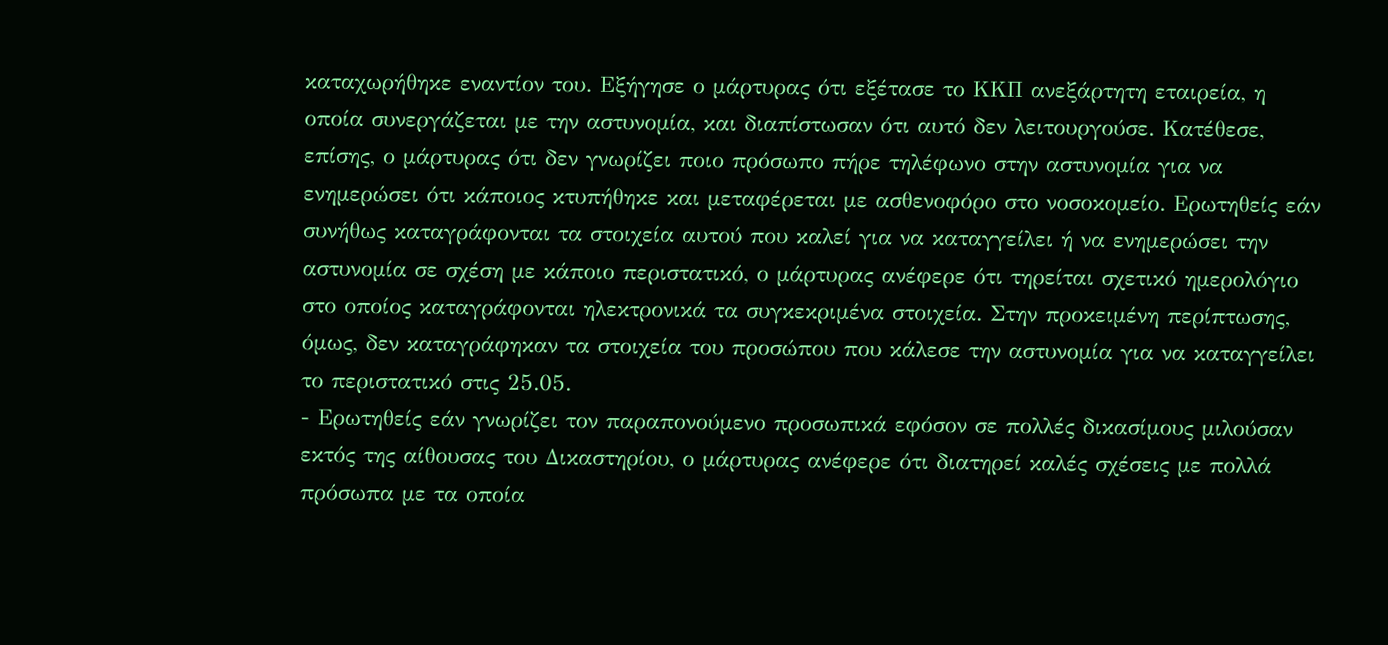καταχωρήθηκε εναντίον του. Εξήγησε ο μάρτυρας ότι εξέτασε το ΚΚΠ ανεξάρτητη εταιρεία, η οποία συνεργάζεται με την αστυνομία, και διαπίστωσαν ότι αυτό δεν λειτουργούσε. Κατέθεσε, επίσης, ο μάρτυρας ότι δεν γνωρίζει ποιο πρόσωπο πήρε τηλέφωνο στην αστυνομία για να ενημερώσει ότι κάποιος κτυπήθηκε και μεταφέρεται με ασθενοφόρο στο νοσοκομείο. Ερωτηθείς εάν συνήθως καταγράφονται τα στοιχεία αυτού που καλεί για να καταγγείλει ή να ενημερώσει την αστυνομία σε σχέση με κάποιο περιστατικό, ο μάρτυρας ανέφερε ότι τηρείται σχετικό ημερολόγιο στο οποίος καταγράφονται ηλεκτρονικά τα συγκεκριμένα στοιχεία. Στην προκειμένη περίπτωσης, όμως, δεν καταγράφηκαν τα στοιχεία του προσώπου που κάλεσε την αστυνομία για να καταγγείλει το περιστατικό στις 25.05.
- Ερωτηθείς εάν γνωρίζει τον παραπονούμενο προσωπικά εφόσον σε πολλές δικασίμους μιλούσαν εκτός της αίθουσας του Δικαστηρίου, ο μάρτυρας ανέφερε ότι διατηρεί καλές σχέσεις με πολλά πρόσωπα με τα οποία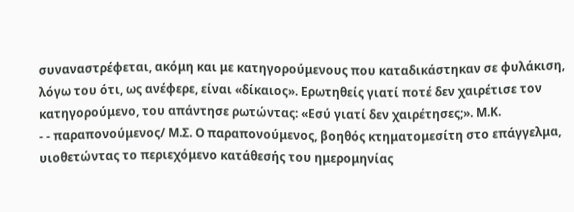συναναστρέφεται, ακόμη και με κατηγορούμενους που καταδικάστηκαν σε φυλάκιση, λόγω του ότι, ως ανέφερε, είναι «δίκαιος». Ερωτηθείς γιατί ποτέ δεν χαιρέτισε τον κατηγορούμενο, του απάντησε ρωτώντας: «Εσύ γιατί δεν χαιρέτησες;». Μ.Κ.
- - παραπονούμενος/ Μ.Σ. Ο παραπονούμενος, βοηθός κτηματομεσίτη στο επάγγελμα, υιοθετώντας το περιεχόμενο κατάθεσής του ημερομηνίας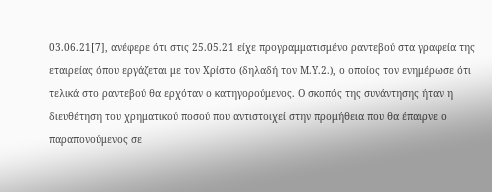03.06.21[7], ανέφερε ότι στις 25.05.21 είχε προγραμματισμένο ραντεβού στα γραφεία της εταιρείας όπου εργάζεται με τον Χρίστο (δηλαδή τον Μ.Υ.2.), ο οποίος τον ενημέρωσε ότι τελικά στο ραντεβού θα ερχόταν ο κατηγορούμενος. Ο σκοπός της συνάντησης ήταν η διευθέτηση του χρηματικού ποσού που αντιστοιχεί στην προμήθεια που θα έπαιρνε ο παραπονούμενος σε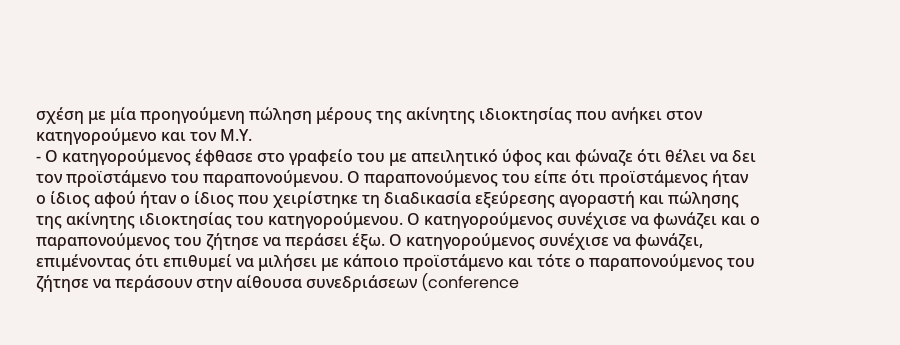σχέση με μία προηγούμενη πώληση μέρους της ακίνητης ιδιοκτησίας που ανήκει στον κατηγορούμενο και τον Μ.Υ.
- Ο κατηγορούμενος έφθασε στο γραφείο του με απειλητικό ύφος και φώναζε ότι θέλει να δει τον προϊστάμενο του παραπονούμενου. Ο παραπονούμενος του είπε ότι προϊστάμενος ήταν ο ίδιος αφού ήταν ο ίδιος που χειρίστηκε τη διαδικασία εξεύρεσης αγοραστή και πώλησης της ακίνητης ιδιοκτησίας του κατηγορούμενου. Ο κατηγορούμενος συνέχισε να φωνάζει και ο παραπονούμενος του ζήτησε να περάσει έξω. Ο κατηγορούμενος συνέχισε να φωνάζει, επιμένοντας ότι επιθυμεί να μιλήσει με κάποιο προϊστάμενο και τότε ο παραπονούμενος του ζήτησε να περάσουν στην αίθουσα συνεδριάσεων (conference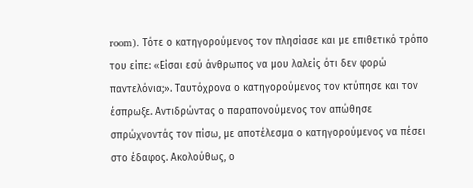room). Τότε ο κατηγορούμενος τον πλησίασε και με επιθετικό τρόπο του είπε: «Είσαι εσύ άνθρωπος να μου λαλείς ότι δεν φορώ παντελόνια;». Ταυτόχρονα ο κατηγορούμενος τον κτύπησε και τον έσπρωξε. Αντιδρώντας ο παραπονούμενος τον απώθησε σπρώχνοντάς τον πίσω, με αποτέλεσμα ο κατηγορούμενος να πέσει στο έδαφος. Ακολούθως, ο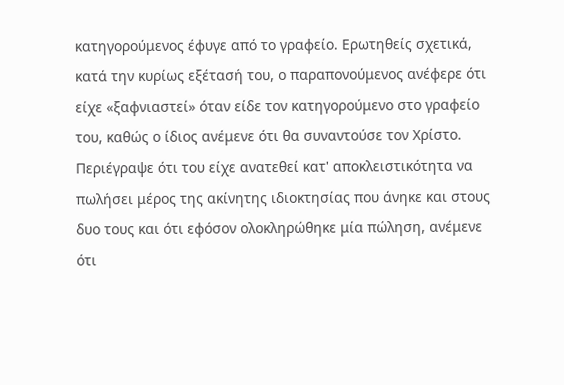κατηγορούμενος έφυγε από το γραφείο. Ερωτηθείς σχετικά, κατά την κυρίως εξέτασή του, ο παραπονούμενος ανέφερε ότι είχε «ξαφνιαστεί» όταν είδε τον κατηγορούμενο στο γραφείο του, καθώς ο ίδιος ανέμενε ότι θα συναντούσε τον Χρίστο. Περιέγραψε ότι του είχε ανατεθεί κατ' αποκλειστικότητα να πωλήσει μέρος της ακίνητης ιδιοκτησίας που άνηκε και στους δυο τους και ότι εφόσον ολοκληρώθηκε μία πώληση, ανέμενε ότι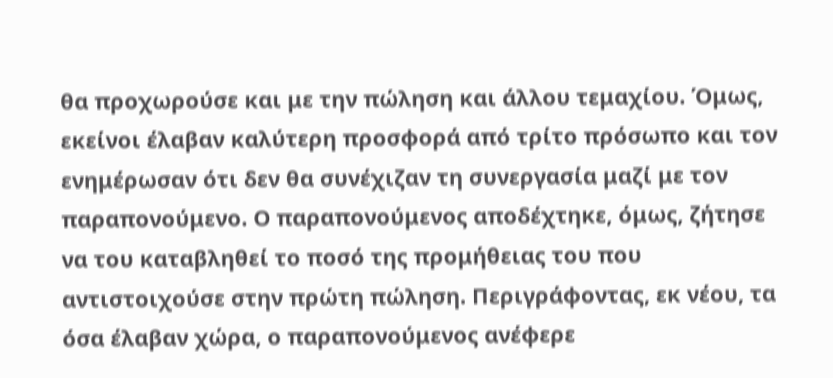θα προχωρούσε και με την πώληση και άλλου τεμαχίου. Όμως, εκείνοι έλαβαν καλύτερη προσφορά από τρίτο πρόσωπο και τον ενημέρωσαν ότι δεν θα συνέχιζαν τη συνεργασία μαζί με τον παραπονούμενο. Ο παραπονούμενος αποδέχτηκε, όμως, ζήτησε να του καταβληθεί το ποσό της προμήθειας του που αντιστοιχούσε στην πρώτη πώληση. Περιγράφοντας, εκ νέου, τα όσα έλαβαν χώρα, ο παραπονούμενος ανέφερε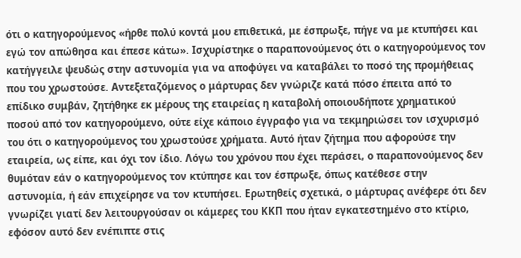ότι ο κατηγορούμενος «ήρθε πολύ κοντά μου επιθετικά, με έσπρωξε, πήγε να με κτυπήσει και εγώ τον απώθησα και έπεσε κάτω». Ισχυρίστηκε ο παραπονούμενος ότι ο κατηγορούμενος τον κατήγγειλε ψευδώς στην αστυνομία για να αποφύγει να καταβάλει το ποσό της προμήθειας που του χρωστούσε. Αντεξεταζόμενος ο μάρτυρας δεν γνώριζε κατά πόσο έπειτα από το επίδικο συμβάν, ζητήθηκε εκ μέρους της εταιρείας η καταβολή οποιουδήποτε χρηματικού ποσού από τον κατηγορούμενο, ούτε είχε κάποιο έγγραφο για να τεκμηριώσει τον ισχυρισμό του ότι ο κατηγορούμενος του χρωστούσε χρήματα. Αυτό ήταν ζήτημα που αφορούσε την εταιρεία, ως είπε, και όχι τον ίδιο. Λόγω του χρόνου που έχει περάσει, ο παραπονούμενος δεν θυμόταν εάν ο κατηγορούμενος τον κτύπησε και τον έσπρωξε, όπως κατέθεσε στην αστυνομία, ή εάν επιχείρησε να τον κτυπήσει. Ερωτηθείς σχετικά, ο μάρτυρας ανέφερε ότι δεν γνωρίζει γιατί δεν λειτουργούσαν οι κάμερες του ΚΚΠ που ήταν εγκατεστημένο στο κτίριο, εφόσον αυτό δεν ενέπιπτε στις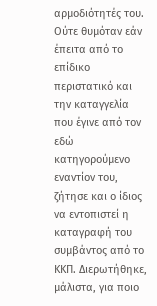αρμοδιότητές του. Ούτε θυμόταν εάν έπειτα από το επίδικο περιστατικό και την καταγγελία που έγινε από τον εδώ κατηγορούμενο εναντίον του, ζήτησε και ο ίδιος να εντοπιστεί η καταγραφή του συμβάντος από το ΚΚΠ. Διερωτήθηκε, μάλιστα, για ποιο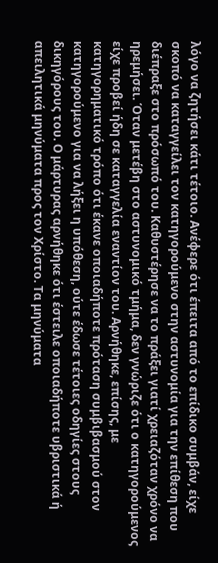λόγο να ζητήσει κάτι τέτοιο. Ανέφερε ότι έπειτα από το επίδικο συμβάν, είχε σκοπό να καταγγείλει τον κατηγορούμενο στην αστυνομία για την επίθεση που διέπραξε στο πρόσωπό του. Καθυστέρησε να το πράξει γιατί χρειαζόταν χρόνο να ηρεμήσει. Όταν μετέβη στο αστυνομικό τμήμα, δεν γνώριζε ότι ο κατηγορούμενος είχε προβεί ήδη σε καταγγελία εναντίον του. Αρνήθηκε, επίσης, με κατηγορηματικό τρόπο ότι έκανε οποιαδήποτε πρόταση συμβιβασμού στον κατηγορούμενο για να λήξει η υπόθεση, ούτε έδωσε τέτοιες οδηγίες στους δικηγόρους του. Ο μάρτυρας αρνήθηκε ότι έστειλε οποιαδήποτε υβριστικά ή απειλητικά μηνύματα προς τον Χρίστο. Τα μηνύματα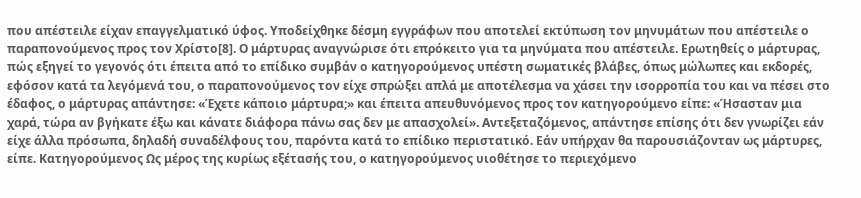που απέστειλε είχαν επαγγελματικό ύφος. Υποδείχθηκε δέσμη εγγράφων που αποτελεί εκτύπωση τον μηνυμάτων που απέστειλε ο παραπονούμενος προς τον Χρίστο[8]. Ο μάρτυρας αναγνώρισε ότι επρόκειτο για τα μηνύματα που απέστειλε. Ερωτηθείς ο μάρτυρας, πώς εξηγεί το γεγονός ότι έπειτα από το επίδικο συμβάν ο κατηγορούμενος υπέστη σωματικές βλάβες, όπως μώλωπες και εκδορές, εφόσον κατά τα λεγόμενά του, ο παραπονούμενος τον είχε σπρώξει απλά με αποτέλεσμα να χάσει την ισορροπία του και να πέσει στο έδαφος, ο μάρτυρας απάντησε: «Έχετε κάποιο μάρτυρα;» και έπειτα απευθυνόμενος προς τον κατηγορούμενο είπε: «Ήσασταν μια χαρά, τώρα αν βγήκατε έξω και κάνατε διάφορα πάνω σας δεν με απασχολεί». Αντεξεταζόμενος, απάντησε επίσης ότι δεν γνωρίζει εάν είχε άλλα πρόσωπα, δηλαδή συναδέλφους του, παρόντα κατά το επίδικο περιστατικό. Εάν υπήρχαν θα παρουσιάζονταν ως μάρτυρες, είπε. Κατηγορούμενος Ως μέρος της κυρίως εξέτασής του, ο κατηγορούμενος υιοθέτησε το περιεχόμενο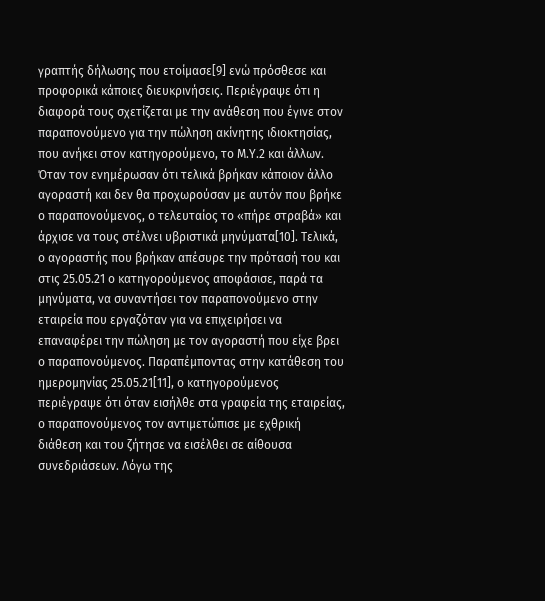γραπτής δήλωσης που ετοίμασε[9] ενώ πρόσθεσε και προφορικά κάποιες διευκρινήσεις. Περιέγραψε ότι η διαφορά τους σχετίζεται με την ανάθεση που έγινε στον παραπονούμενο για την πώληση ακίνητης ιδιοκτησίας, που ανήκει στον κατηγορούμενο, το Μ.Υ.2 και άλλων. Όταν τον ενημέρωσαν ότι τελικά βρήκαν κάποιον άλλο αγοραστή και δεν θα προχωρούσαν με αυτόν που βρήκε ο παραπονούμενος, ο τελευταίος το «πήρε στραβά» και άρχισε να τους στέλνει υβριστικά μηνύματα[10]. Τελικά, ο αγοραστής που βρήκαν απέσυρε την πρότασή του και στις 25.05.21 ο κατηγορούμενος αποφάσισε, παρά τα μηνύματα, να συναντήσει τον παραπονούμενο στην εταιρεία που εργαζόταν για να επιχειρήσει να επαναφέρει την πώληση με τον αγοραστή που είχε βρει ο παραπονούμενος. Παραπέμποντας στην κατάθεση του ημερομηνίας 25.05.21[11], ο κατηγορούμενος περιέγραψε ότι όταν εισήλθε στα γραφεία της εταιρείας, ο παραπονούμενος τον αντιμετώπισε με εχθρική διάθεση και του ζήτησε να εισέλθει σε αίθουσα συνεδριάσεων. Λόγω της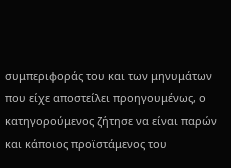συμπεριφοράς του και των μηνυμάτων που είχε αποστείλει προηγουμένως, ο κατηγορούμενος ζήτησε να είναι παρών και κάποιος προϊστάμενος του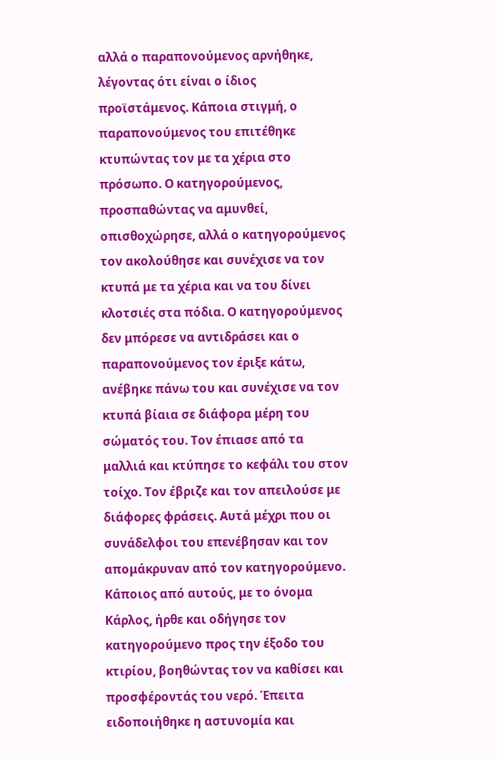αλλά ο παραπονούμενος αρνήθηκε, λέγοντας ότι είναι ο ίδιος προϊστάμενος. Κάποια στιγμή, ο παραπονούμενος του επιτέθηκε κτυπώντας τον με τα χέρια στο πρόσωπο. Ο κατηγορούμενος, προσπαθώντας να αμυνθεί, οπισθοχώρησε, αλλά ο κατηγορούμενος τον ακολούθησε και συνέχισε να τον κτυπά με τα χέρια και να του δίνει κλοτσιές στα πόδια. Ο κατηγορούμενος δεν μπόρεσε να αντιδράσει και ο παραπονούμενος τον έριξε κάτω, ανέβηκε πάνω του και συνέχισε να τον κτυπά βίαια σε διάφορα μέρη του σώματός του. Τον έπιασε από τα μαλλιά και κτύπησε το κεφάλι του στον τοίχο. Τον έβριζε και τον απειλούσε με διάφορες φράσεις. Αυτά μέχρι που οι συνάδελφοι του επενέβησαν και τον απομάκρυναν από τον κατηγορούμενο. Κάποιος από αυτούς, με το όνομα Κάρλος, ήρθε και οδήγησε τον κατηγορούμενο προς την έξοδο του κτιρίου, βοηθώντας τον να καθίσει και προσφέροντάς του νερό. Έπειτα ειδοποιήθηκε η αστυνομία και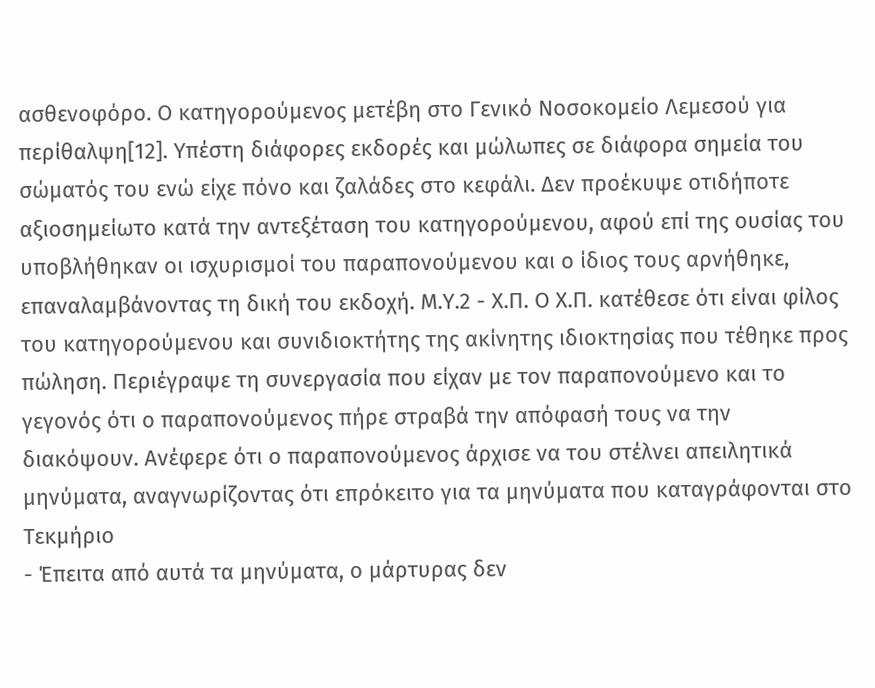ασθενοφόρο. Ο κατηγορούμενος μετέβη στο Γενικό Νοσοκομείο Λεμεσού για περίθαλψη[12]. Υπέστη διάφορες εκδορές και μώλωπες σε διάφορα σημεία του σώματός του ενώ είχε πόνο και ζαλάδες στο κεφάλι. Δεν προέκυψε οτιδήποτε αξιοσημείωτο κατά την αντεξέταση του κατηγορούμενου, αφού επί της ουσίας του υποβλήθηκαν οι ισχυρισμοί του παραπονούμενου και ο ίδιος τους αρνήθηκε, επαναλαμβάνοντας τη δική του εκδοχή. Μ.Υ.2 - Χ.Π. Ο Χ.Π. κατέθεσε ότι είναι φίλος του κατηγορούμενου και συνιδιοκτήτης της ακίνητης ιδιοκτησίας που τέθηκε προς πώληση. Περιέγραψε τη συνεργασία που είχαν με τον παραπονούμενο και το γεγονός ότι ο παραπονούμενος πήρε στραβά την απόφασή τους να την διακόψουν. Ανέφερε ότι ο παραπονούμενος άρχισε να του στέλνει απειλητικά μηνύματα, αναγνωρίζοντας ότι επρόκειτο για τα μηνύματα που καταγράφονται στο Τεκμήριο
- Έπειτα από αυτά τα μηνύματα, ο μάρτυρας δεν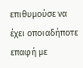επιθυμούσε να έχει οποιαδήποτε επαφή με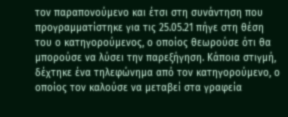τον παραπονούμενο και έτσι στη συνάντηση που προγραμματίστηκε για τις 25.05.21 πήγε στη θέση του ο κατηγορούμενος, ο οποίος θεωρούσε ότι θα μπορούσε να λύσει την παρεξήγηση. Κάποια στιγμή, δέχτηκε ένα τηλεφώνημα από τον κατηγορούμενο, ο οποίος τον καλούσε να μεταβεί στα γραφεία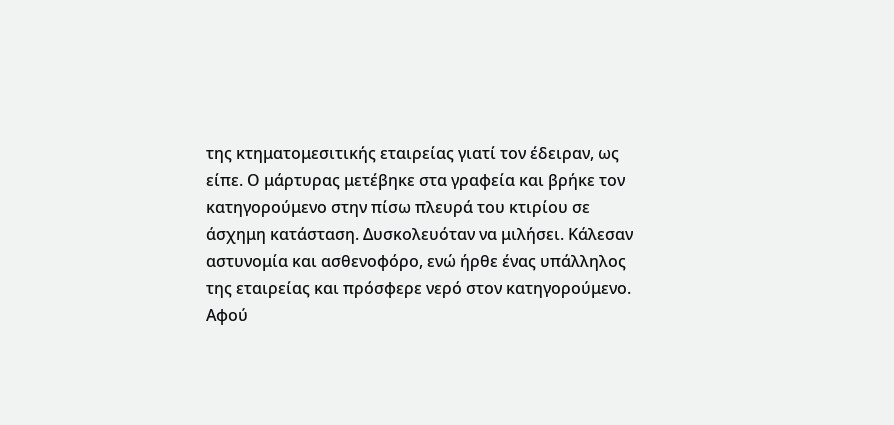της κτηματομεσιτικής εταιρείας γιατί τον έδειραν, ως είπε. Ο μάρτυρας μετέβηκε στα γραφεία και βρήκε τον κατηγορούμενο στην πίσω πλευρά του κτιρίου σε άσχημη κατάσταση. Δυσκολευόταν να μιλήσει. Κάλεσαν αστυνομία και ασθενοφόρο, ενώ ήρθε ένας υπάλληλος της εταιρείας και πρόσφερε νερό στον κατηγορούμενο. Αφού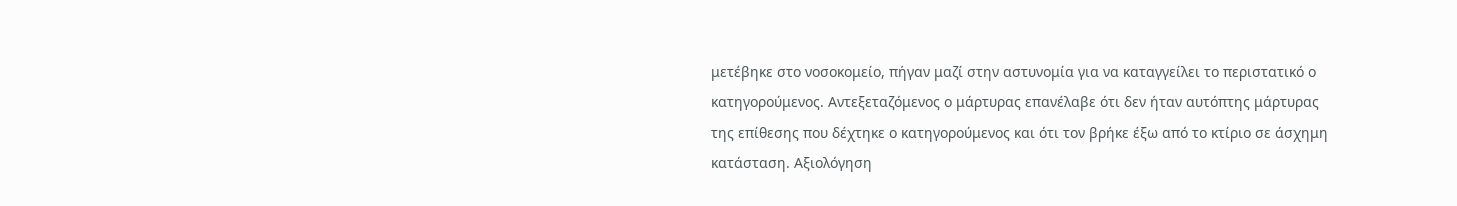μετέβηκε στο νοσοκομείο, πήγαν μαζί στην αστυνομία για να καταγγείλει το περιστατικό ο κατηγορούμενος. Αντεξεταζόμενος ο μάρτυρας επανέλαβε ότι δεν ήταν αυτόπτης μάρτυρας της επίθεσης που δέχτηκε ο κατηγορούμενος και ότι τον βρήκε έξω από το κτίριο σε άσχημη κατάσταση. Αξιολόγηση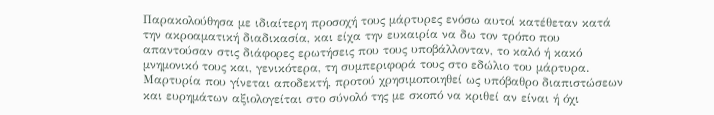Παρακολούθησα με ιδιαίτερη προσοχή τους μάρτυρες ενόσω αυτοί κατέθεταν κατά την ακροαματική διαδικασία, και είχα την ευκαιρία να δω τον τρόπο που απαντούσαν στις διάφορες ερωτήσεις που τους υποβάλλονταν, το καλό ή κακό μνημονικό τους και, γενικότερα, τη συμπεριφορά τους στο εδώλιο του μάρτυρα. Μαρτυρία που γίνεται αποδεκτή, προτού χρησιμοποιηθεί ως υπόβαθρο διαπιστώσεων και ευρημάτων αξιολογείται στο σύνολό της με σκοπό να κριθεί αν είναι ή όχι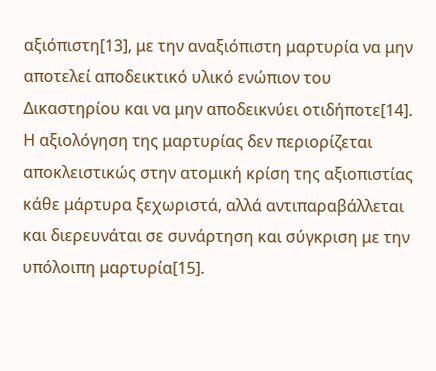αξιόπιστη[13], με την αναξιόπιστη μαρτυρία να μην αποτελεί αποδεικτικό υλικό ενώπιον του Δικαστηρίου και να μην αποδεικνύει οτιδήποτε[14]. Η αξιολόγηση της μαρτυρίας δεν περιορίζεται αποκλειστικώς στην ατομική κρίση της αξιοπιστίας κάθε μάρτυρα ξεχωριστά, αλλά αντιπαραβάλλεται και διερευνάται σε συνάρτηση και σύγκριση με την υπόλοιπη μαρτυρία[15].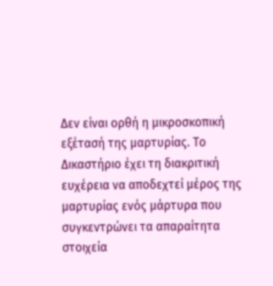Δεν είναι ορθή η μικροσκοπική εξέτασή της μαρτυρίας. Το Δικαστήριο έχει τη διακριτική ευχέρεια να αποδεχτεί μέρος της μαρτυρίας ενός μάρτυρα που συγκεντρώνει τα απαραίτητα στοιχεία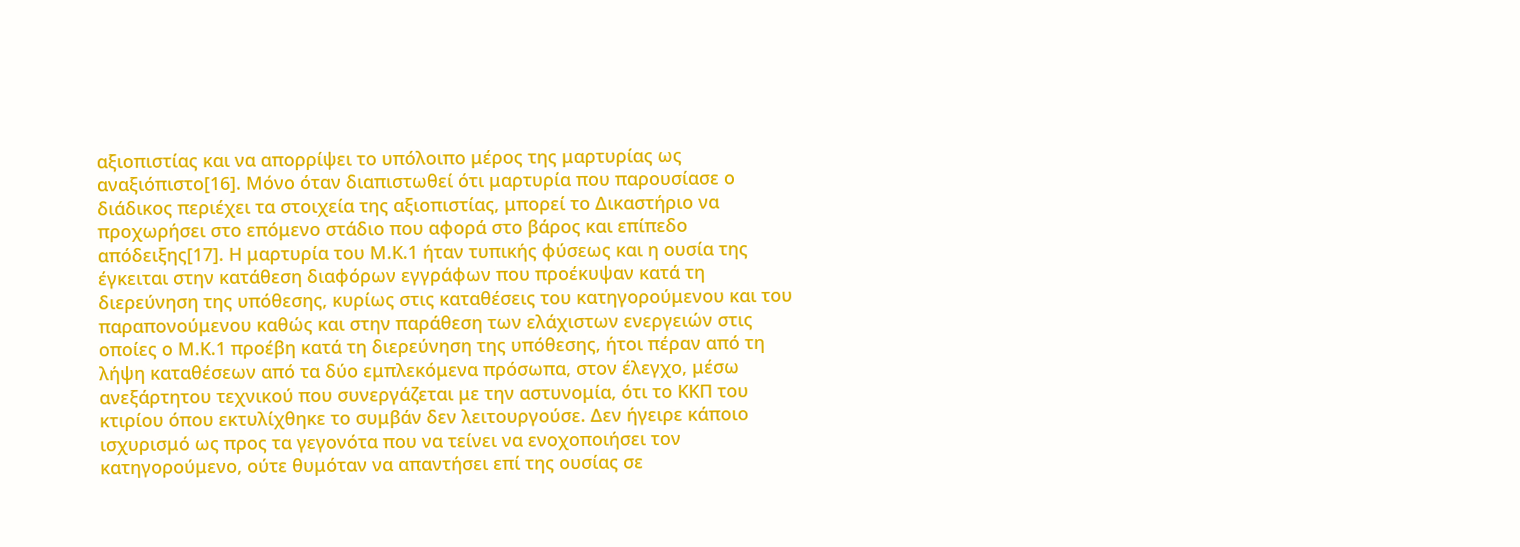αξιοπιστίας και να απορρίψει το υπόλοιπο μέρος της μαρτυρίας ως αναξιόπιστο[16]. Μόνο όταν διαπιστωθεί ότι μαρτυρία που παρουσίασε ο διάδικος περιέχει τα στοιχεία της αξιοπιστίας, μπορεί το Δικαστήριο να προχωρήσει στο επόμενο στάδιο που αφορά στο βάρος και επίπεδο απόδειξης[17]. Η μαρτυρία του Μ.Κ.1 ήταν τυπικής φύσεως και η ουσία της έγκειται στην κατάθεση διαφόρων εγγράφων που προέκυψαν κατά τη διερεύνηση της υπόθεσης, κυρίως στις καταθέσεις του κατηγορούμενου και του παραπονούμενου καθώς και στην παράθεση των ελάχιστων ενεργειών στις οποίες ο Μ.Κ.1 προέβη κατά τη διερεύνηση της υπόθεσης, ήτοι πέραν από τη λήψη καταθέσεων από τα δύο εμπλεκόμενα πρόσωπα, στον έλεγχο, μέσω ανεξάρτητου τεχνικού που συνεργάζεται με την αστυνομία, ότι το ΚΚΠ του κτιρίου όπου εκτυλίχθηκε το συμβάν δεν λειτουργούσε. Δεν ήγειρε κάποιο ισχυρισμό ως προς τα γεγονότα που να τείνει να ενοχοποιήσει τον κατηγορούμενο, ούτε θυμόταν να απαντήσει επί της ουσίας σε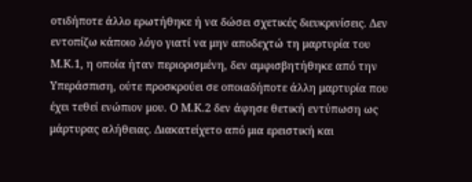οτιδήποτε άλλο ερωτήθηκε ή να δώσει σχετικές διευκρινίσεις. Δεν εντοπίζω κάποιο λόγο γιατί να μην αποδεχτώ τη μαρτυρία του Μ.Κ.1, η οποία ήταν περιορισμένη, δεν αμφισβητήθηκε από την Υπεράσπιση, ούτε προσκρούει σε οποιαδήποτε άλλη μαρτυρία που έχει τεθεί ενώπιον μου. Ο Μ.Κ.2 δεν άφησε θετική εντύπωση ως μάρτυρας αλήθειας. Διακατείχετο από μια ερειστική και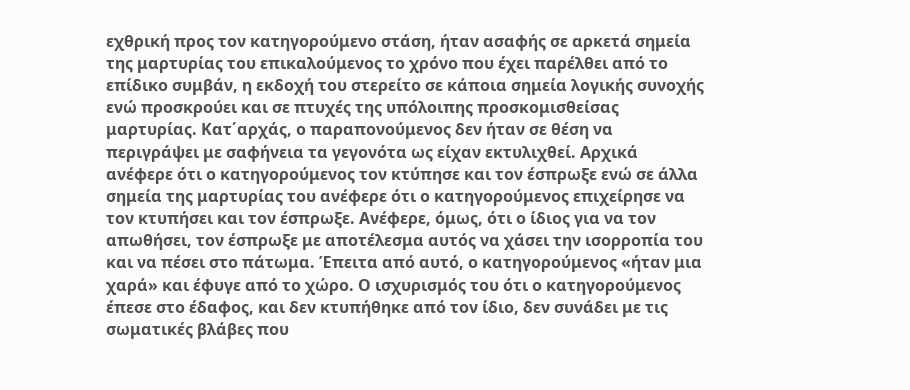εχθρική προς τον κατηγορούμενο στάση, ήταν ασαφής σε αρκετά σημεία της μαρτυρίας του επικαλούμενος το χρόνο που έχει παρέλθει από το επίδικο συμβάν, η εκδοχή του στερείτο σε κάποια σημεία λογικής συνοχής ενώ προσκρούει και σε πτυχές της υπόλοιπης προσκομισθείσας μαρτυρίας. Κατ΄αρχάς, ο παραπονούμενος δεν ήταν σε θέση να περιγράψει με σαφήνεια τα γεγονότα ως είχαν εκτυλιχθεί. Αρχικά ανέφερε ότι ο κατηγορούμενος τον κτύπησε και τον έσπρωξε ενώ σε άλλα σημεία της μαρτυρίας του ανέφερε ότι ο κατηγορούμενος επιχείρησε να τον κτυπήσει και τον έσπρωξε. Ανέφερε, όμως, ότι ο ίδιος για να τον απωθήσει, τον έσπρωξε με αποτέλεσμα αυτός να χάσει την ισορροπία του και να πέσει στο πάτωμα. Έπειτα από αυτό, ο κατηγορούμενος «ήταν μια χαρά» και έφυγε από το χώρο. Ο ισχυρισμός του ότι ο κατηγορούμενος έπεσε στο έδαφος, και δεν κτυπήθηκε από τον ίδιο, δεν συνάδει με τις σωματικές βλάβες που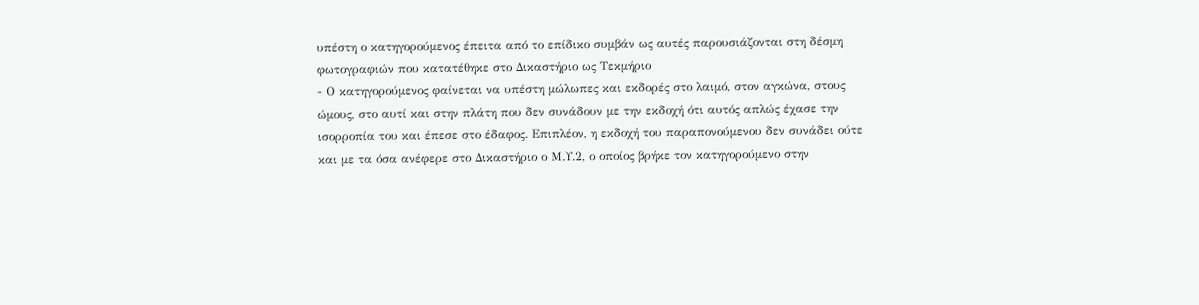υπέστη ο κατηγορούμενος έπειτα από το επίδικο συμβάν ως αυτές παρουσιάζονται στη δέσμη φωτογραφιών που κατατέθηκε στο Δικαστήριο ως Τεκμήριο
- Ο κατηγορούμενος φαίνεται να υπέστη μώλωπες και εκδορές στο λαιμό, στον αγκώνα, στους ώμους, στο αυτί και στην πλάτη που δεν συνάδουν με την εκδοχή ότι αυτός απλώς έχασε την ισορροπία του και έπεσε στο έδαφος. Επιπλέον, η εκδοχή του παραπονούμενου δεν συνάδει ούτε και με τα όσα ανέφερε στο Δικαστήριο ο Μ.Υ.2, ο οποίος βρήκε τον κατηγορούμενο στην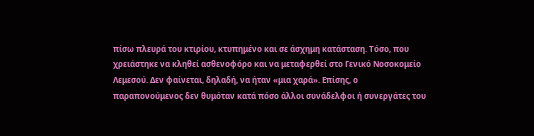πίσω πλευρά του κτιρίου, κτυπημένο και σε άσχημη κατάσταση. Τόσο, που χρειάστηκε να κληθεί ασθενοφόρο και να μεταφερθεί στο Γενικό Νοσοκομείο Λεμεσού. Δεν φαίνεται, δηλαδή, να ήταν «μια χαρά». Επίσης, ο παραπονούμενος δεν θυμόταν κατά πόσο άλλοι συνάδελφοι ή συνεργάτες του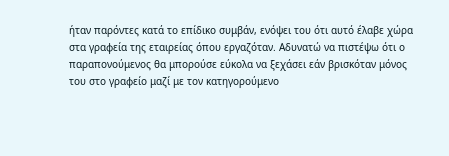ήταν παρόντες κατά το επίδικο συμβάν, ενόψει του ότι αυτό έλαβε χώρα στα γραφεία της εταιρείας όπου εργαζόταν. Αδυνατώ να πιστέψω ότι ο παραπονούμενος θα μπορούσε εύκολα να ξεχάσει εάν βρισκόταν μόνος του στο γραφείο μαζί με τον κατηγορούμενο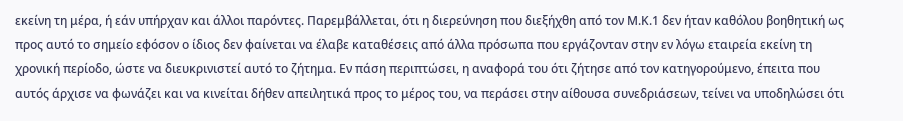εκείνη τη μέρα, ή εάν υπήρχαν και άλλοι παρόντες. Παρεμβάλλεται, ότι η διερεύνηση που διεξήχθη από τον Μ.Κ.1 δεν ήταν καθόλου βοηθητική ως προς αυτό το σημείο εφόσον ο ίδιος δεν φαίνεται να έλαβε καταθέσεις από άλλα πρόσωπα που εργάζονταν στην εν λόγω εταιρεία εκείνη τη χρονική περίοδο, ώστε να διευκρινιστεί αυτό το ζήτημα. Εν πάση περιπτώσει, η αναφορά του ότι ζήτησε από τον κατηγορούμενο, έπειτα που αυτός άρχισε να φωνάζει και να κινείται δήθεν απειλητικά προς το μέρος του, να περάσει στην αίθουσα συνεδριάσεων, τείνει να υποδηλώσει ότι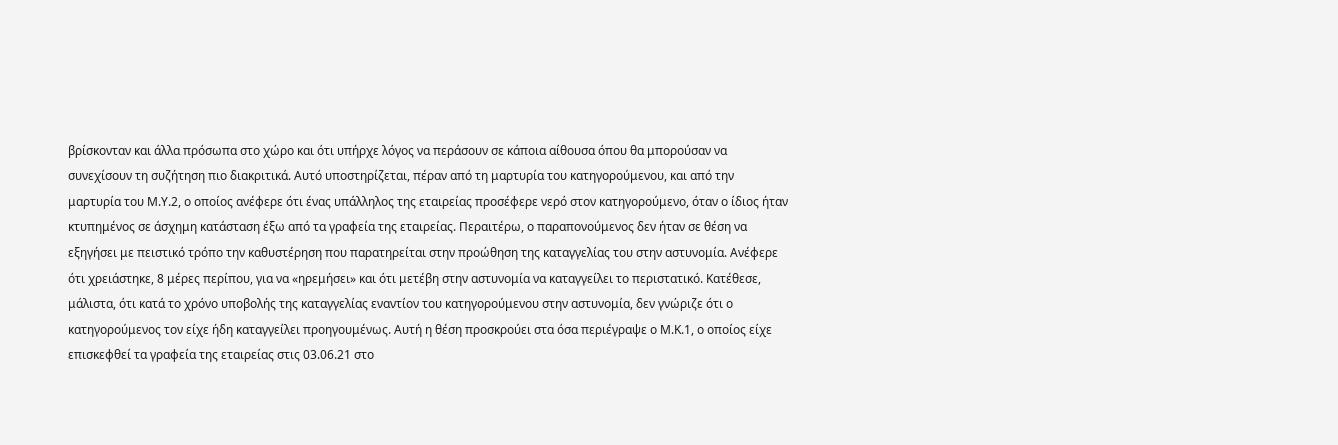βρίσκονταν και άλλα πρόσωπα στο χώρο και ότι υπήρχε λόγος να περάσουν σε κάποια αίθουσα όπου θα μπορούσαν να συνεχίσουν τη συζήτηση πιο διακριτικά. Αυτό υποστηρίζεται, πέραν από τη μαρτυρία του κατηγορούμενου, και από την μαρτυρία του Μ.Υ.2, ο οποίος ανέφερε ότι ένας υπάλληλος της εταιρείας προσέφερε νερό στον κατηγορούμενο, όταν ο ίδιος ήταν κτυπημένος σε άσχημη κατάσταση έξω από τα γραφεία της εταιρείας. Περαιτέρω, ο παραπονούμενος δεν ήταν σε θέση να εξηγήσει με πειστικό τρόπο την καθυστέρηση που παρατηρείται στην προώθηση της καταγγελίας του στην αστυνομία. Ανέφερε ότι χρειάστηκε, 8 μέρες περίπου, για να «ηρεμήσει» και ότι μετέβη στην αστυνομία να καταγγείλει το περιστατικό. Κατέθεσε, μάλιστα, ότι κατά το χρόνο υποβολής της καταγγελίας εναντίον του κατηγορούμενου στην αστυνομία, δεν γνώριζε ότι ο κατηγορούμενος τον είχε ήδη καταγγείλει προηγουμένως. Αυτή η θέση προσκρούει στα όσα περιέγραψε ο Μ.Κ.1, ο οποίος είχε επισκεφθεί τα γραφεία της εταιρείας στις 03.06.21 στο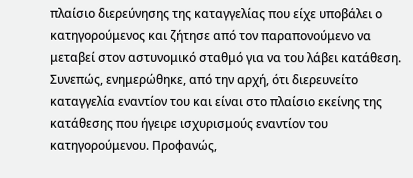πλαίσιο διερεύνησης της καταγγελίας που είχε υποβάλει ο κατηγορούμενος και ζήτησε από τον παραπονούμενο να μεταβεί στον αστυνομικό σταθμό για να του λάβει κατάθεση. Συνεπώς, ενημερώθηκε, από την αρχή, ότι διερευνείτο καταγγελία εναντίον του και είναι στο πλαίσιο εκείνης της κατάθεσης που ήγειρε ισχυρισμούς εναντίον του κατηγορούμενου. Προφανώς,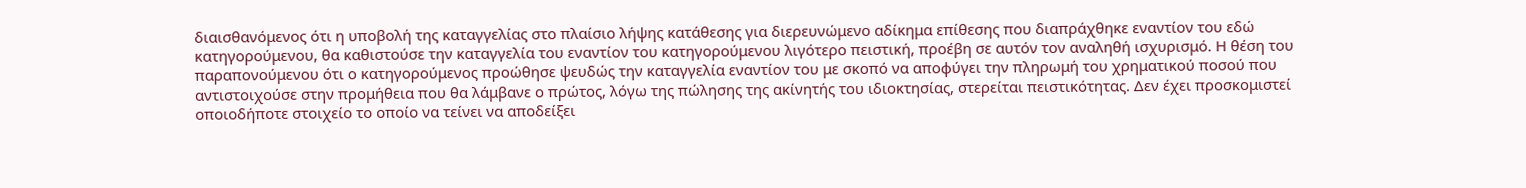διαισθανόμενος ότι η υποβολή της καταγγελίας στο πλαίσιο λήψης κατάθεσης για διερευνώμενο αδίκημα επίθεσης που διαπράχθηκε εναντίον του εδώ κατηγορούμενου, θα καθιστούσε την καταγγελία του εναντίον του κατηγορούμενου λιγότερο πειστική, προέβη σε αυτόν τον αναληθή ισχυρισμό. Η θέση του παραπονούμενου ότι ο κατηγορούμενος προώθησε ψευδώς την καταγγελία εναντίον του με σκοπό να αποφύγει την πληρωμή του χρηματικού ποσού που αντιστοιχούσε στην προμήθεια που θα λάμβανε ο πρώτος, λόγω της πώλησης της ακίνητής του ιδιοκτησίας, στερείται πειστικότητας. Δεν έχει προσκομιστεί οποιοδήποτε στοιχείο το οποίο να τείνει να αποδείξει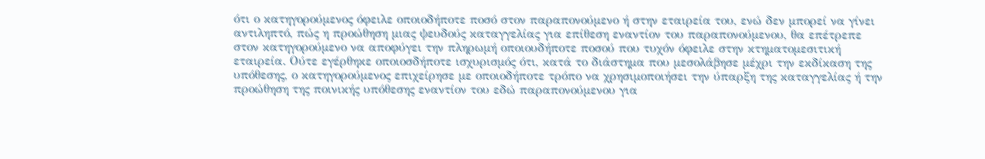ότι ο κατηγορούμενος όφειλε οποιοδήποτε ποσό στον παραπονούμενο ή στην εταιρεία του, ενώ δεν μπορεί να γίνει αντιληπτό, πώς η προώθηση μιας ψευδούς καταγγελίας για επίθεση εναντίον του παραπονούμενου, θα επέτρεπε στον κατηγορούμενο να αποφύγει την πληρωμή οποιουδήποτε ποσού που τυχόν όφειλε στην κτηματομεσιτική εταιρεία. Ούτε εγέρθηκε οποιοσδήποτε ισχυρισμός ότι, κατά το διάστημα που μεσολάβησε μέχρι την εκδίκαση της υπόθεσης, ο κατηγορούμενος επιχείρησε με οποιοδήποτε τρόπο να χρησιμοποιήσει την ύπαρξη της καταγγελίας ή την προώθηση της ποινικής υπόθεσης εναντίον του εδώ παραπονούμενου για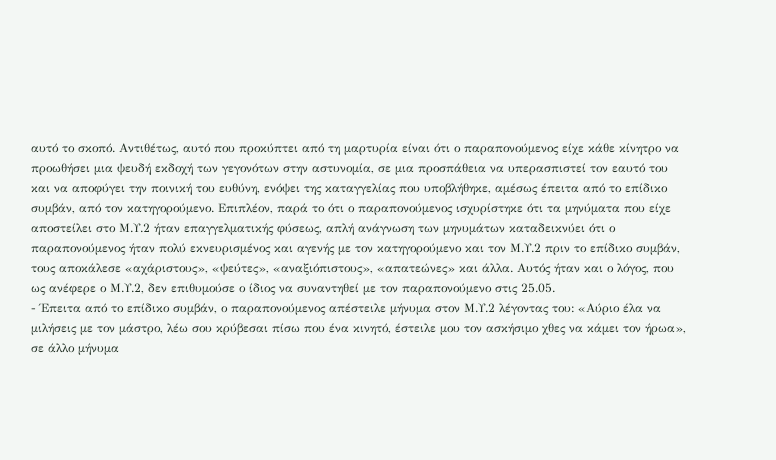αυτό το σκοπό. Αντιθέτως, αυτό που προκύπτει από τη μαρτυρία είναι ότι ο παραπονούμενος είχε κάθε κίνητρο να προωθήσει μια ψευδή εκδοχή των γεγονότων στην αστυνομία, σε μια προσπάθεια να υπερασπιστεί τον εαυτό του και να αποφύγει την ποινική του ευθύνη, ενόψει της καταγγελίας που υποβλήθηκε, αμέσως έπειτα από το επίδικο συμβάν, από τον κατηγορούμενο. Επιπλέον, παρά το ότι ο παραπονούμενος ισχυρίστηκε ότι τα μηνύματα που είχε αποστείλει στο Μ.Υ.2 ήταν επαγγελματικής φύσεως, απλή ανάγνωση των μηνυμάτων καταδεικνύει ότι ο παραπονούμενος ήταν πολύ εκνευρισμένος και αγενής με τον κατηγορούμενο και τον Μ.Υ.2 πριν το επίδικο συμβάν, τους αποκάλεσε «αχάριστους», «ψεύτες», «αναξιόπιστους», «απατεώνες» και άλλα. Αυτός ήταν και ο λόγος, που ως ανέφερε ο Μ.Υ.2, δεν επιθυμούσε ο ίδιος να συναντηθεί με τον παραπονούμενο στις 25.05.
- Έπειτα από το επίδικο συμβάν, ο παραπονούμενος απέστειλε μήνυμα στον Μ.Υ.2 λέγοντας του: «Αύριο έλα να μιλήσεις με τον μάστρο, λέω σου κρύβεσαι πίσω που ένα κινητό, έστειλε μου τον ασκήσιμο χθες να κάμει τον ήρωα», σε άλλο μήνυμα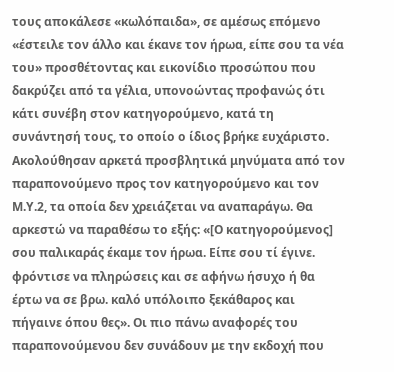τους αποκάλεσε «κωλόπαιδα», σε αμέσως επόμενο «έστειλε τον άλλο και έκανε τον ήρωα, είπε σου τα νέα του» προσθέτοντας και εικονίδιο προσώπου που δακρύζει από τα γέλια, υπονοώντας προφανώς ότι κάτι συνέβη στον κατηγορούμενο, κατά τη συνάντησή τους, το οποίο ο ίδιος βρήκε ευχάριστο. Ακολούθησαν αρκετά προσβλητικά μηνύματα από τον παραπονούμενο προς τον κατηγορούμενο και τον Μ.Υ.2, τα οποία δεν χρειάζεται να αναπαράγω. Θα αρκεστώ να παραθέσω το εξής: «[Ο κατηγορούμενος] σου παλικαράς έκαμε τον ήρωα. Είπε σου τί έγινε. φρόντισε να πληρώσεις και σε αφήνω ήσυχο ή θα έρτω να σε βρω. καλό υπόλοιπο ξεκάθαρος και πήγαινε όπου θες». Οι πιο πάνω αναφορές του παραπονούμενου δεν συνάδουν με την εκδοχή που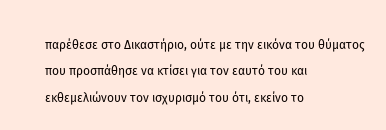παρέθεσε στο Δικαστήριο, ούτε με την εικόνα του θύματος που προσπάθησε να κτίσει για τον εαυτό του και εκθεμελιώνουν τον ισχυρισμό του ότι, εκείνο το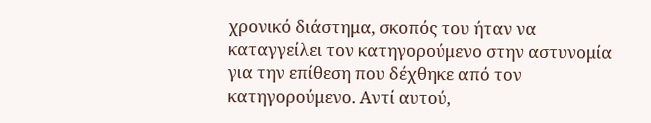χρονικό διάστημα, σκοπός του ήταν να καταγγείλει τον κατηγορούμενο στην αστυνομία για την επίθεση που δέχθηκε από τον κατηγορούμενο. Αντί αυτού,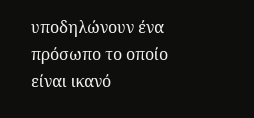υποδηλώνουν ένα πρόσωπο το οποίο είναι ικανό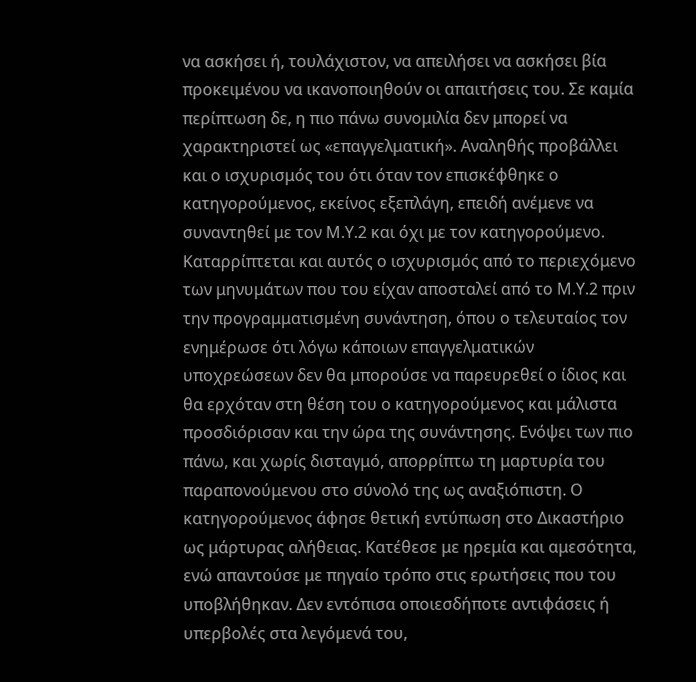να ασκήσει ή, τουλάχιστον, να απειλήσει να ασκήσει βία προκειμένου να ικανοποιηθούν οι απαιτήσεις του. Σε καμία περίπτωση δε, η πιο πάνω συνομιλία δεν μπορεί να χαρακτηριστεί ως «επαγγελματική». Αναληθής προβάλλει και ο ισχυρισμός του ότι όταν τον επισκέφθηκε ο κατηγορούμενος, εκείνος εξεπλάγη, επειδή ανέμενε να συναντηθεί με τον Μ.Υ.2 και όχι με τον κατηγορούμενο. Καταρρίπτεται και αυτός ο ισχυρισμός από το περιεχόμενο των μηνυμάτων που του είχαν αποσταλεί από το Μ.Υ.2 πριν την προγραμματισμένη συνάντηση, όπου ο τελευταίος τον ενημέρωσε ότι λόγω κάποιων επαγγελματικών υποχρεώσεων δεν θα μπορούσε να παρευρεθεί ο ίδιος και θα ερχόταν στη θέση του ο κατηγορούμενος και μάλιστα προσδιόρισαν και την ώρα της συνάντησης. Ενόψει των πιο πάνω, και χωρίς δισταγμό, απορρίπτω τη μαρτυρία του παραπονούμενου στο σύνολό της ως αναξιόπιστη. Ο κατηγορούμενος άφησε θετική εντύπωση στο Δικαστήριο ως μάρτυρας αλήθειας. Κατέθεσε με ηρεμία και αμεσότητα, ενώ απαντούσε με πηγαίο τρόπο στις ερωτήσεις που του υποβλήθηκαν. Δεν εντόπισα οποιεσδήποτε αντιφάσεις ή υπερβολές στα λεγόμενά του,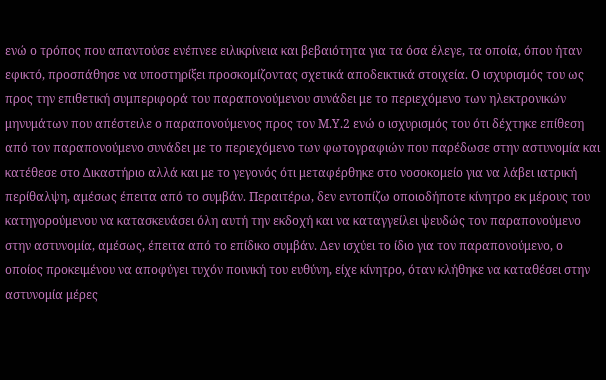ενώ ο τρόπος που απαντούσε ενέπνεε ειλικρίνεια και βεβαιότητα για τα όσα έλεγε, τα οποία, όπου ήταν εφικτό, προσπάθησε να υποστηρίξει προσκομίζοντας σχετικά αποδεικτικά στοιχεία. Ο ισχυρισμός του ως προς την επιθετική συμπεριφορά του παραπονούμενου συνάδει με το περιεχόμενο των ηλεκτρονικών μηνυμάτων που απέστειλε ο παραπονούμενος προς τον Μ.Υ.2 ενώ ο ισχυρισμός του ότι δέχτηκε επίθεση από τον παραπονούμενο συνάδει με το περιεχόμενο των φωτογραφιών που παρέδωσε στην αστυνομία και κατέθεσε στο Δικαστήριο αλλά και με το γεγονός ότι μεταφέρθηκε στο νοσοκομείο για να λάβει ιατρική περίθαλψη, αμέσως έπειτα από το συμβάν. Περαιτέρω, δεν εντοπίζω οποιοδήποτε κίνητρο εκ μέρους του κατηγορούμενου να κατασκευάσει όλη αυτή την εκδοχή και να καταγγείλει ψευδώς τον παραπονούμενο στην αστυνομία, αμέσως, έπειτα από το επίδικο συμβάν. Δεν ισχύει το ίδιο για τον παραπονούμενο, ο οποίος προκειμένου να αποφύγει τυχόν ποινική του ευθύνη, είχε κίνητρο, όταν κλήθηκε να καταθέσει στην αστυνομία μέρες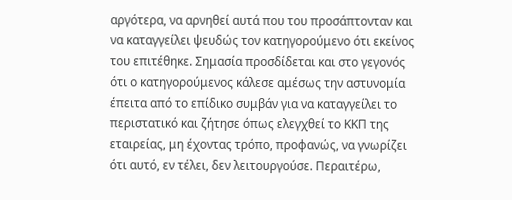αργότερα, να αρνηθεί αυτά που του προσάπτονταν και να καταγγείλει ψευδώς τον κατηγορούμενο ότι εκείνος του επιτέθηκε. Σημασία προσδίδεται και στο γεγονός ότι ο κατηγορούμενος κάλεσε αμέσως την αστυνομία έπειτα από το επίδικο συμβάν για να καταγγείλει το περιστατικό και ζήτησε όπως ελεγχθεί το ΚΚΠ της εταιρείας, μη έχοντας τρόπο, προφανώς, να γνωρίζει ότι αυτό, εν τέλει, δεν λειτουργούσε. Περαιτέρω,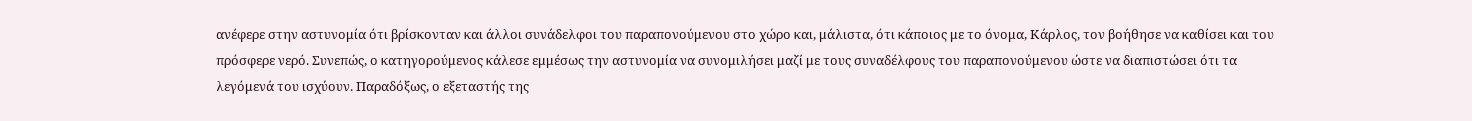ανέφερε στην αστυνομία ότι βρίσκονταν και άλλοι συνάδελφοι του παραπονούμενου στο χώρο και, μάλιστα, ότι κάποιος με το όνομα, Κάρλος, τον βοήθησε να καθίσει και του πρόσφερε νερό. Συνεπώς, ο κατηγορούμενος κάλεσε εμμέσως την αστυνομία να συνομιλήσει μαζί με τους συναδέλφους του παραπονούμενου ώστε να διαπιστώσει ότι τα λεγόμενά του ισχύουν. Παραδόξως, ο εξεταστής της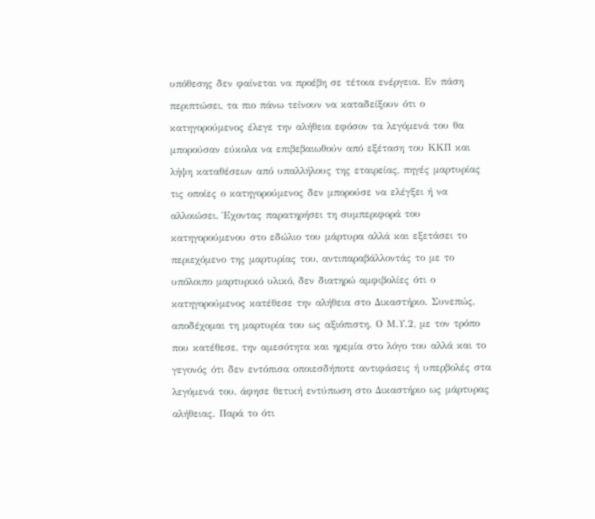υπόθεσης δεν φαίνεται να προέβη σε τέτοια ενέργεια. Εν πάση περιπτώσει, τα πιο πάνω τείνουν να καταδείξουν ότι ο κατηγορούμενος έλεγε την αλήθεια εφόσον τα λεγόμενά του θα μπορούσαν εύκολα να επιβεβαιωθούν από εξέταση του ΚΚΠ και λήψη καταθέσεων από υπαλλήλους της εταιρείας, πηγές μαρτυρίας τις οποίες ο κατηγορούμενος δεν μπορούσε να ελέγξει ή να αλλοιώσει. Έχοντας παρατηρήσει τη συμπεριφορά του κατηγορούμενου στο εδώλιο του μάρτυρα αλλά και εξετάσει το περιεχόμενο της μαρτυρίας του, αντιπαραβάλλοντάς το με το υπόλοιπο μαρτυρικό υλικό, δεν διατηρώ αμφιβολίες ότι ο κατηγορούμενος κατέθεσε την αλήθεια στο Δικαστήριο. Συνεπώς, αποδέχομαι τη μαρτυρία του ως αξιόπιστη. Ο Μ.Υ.2, με τον τρόπο που κατέθεσε, την αμεσότητα και ηρεμία στο λόγο του αλλά και το γεγονός ότι δεν εντόπισα οποιεσδήποτε αντιφάσεις ή υπερβολές στα λεγόμενά του, άφησε θετική εντύπωση στο Δικαστήριο ως μάρτυρας αλήθειας. Παρά το ότι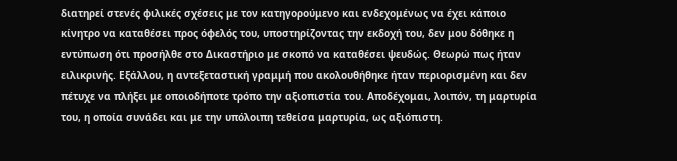διατηρεί στενές φιλικές σχέσεις με τον κατηγορούμενο και ενδεχομένως να έχει κάποιο κίνητρο να καταθέσει προς όφελός του, υποστηρίζοντας την εκδοχή του, δεν μου δόθηκε η εντύπωση ότι προσήλθε στο Δικαστήριο με σκοπό να καταθέσει ψευδώς. Θεωρώ πως ήταν ειλικρινής. Εξάλλου, η αντεξεταστική γραμμή που ακολουθήθηκε ήταν περιορισμένη και δεν πέτυχε να πλήξει με οποιοδήποτε τρόπο την αξιοπιστία του. Αποδέχομαι, λοιπόν, τη μαρτυρία του, η οποία συνάδει και με την υπόλοιπη τεθείσα μαρτυρία, ως αξιόπιστη.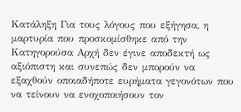Κατάληξη Για τους λόγους που εξήγησα, η μαρτυρία που προσκομίσθηκε από την Κατηγορούσα Αρχή δεν έγινε αποδεκτή ως αξιόπιστη και συνεπώς δεν μπορούν να εξαχθούν οποιαδήποτε ευρήματα γεγονότων που να τείνουν να ενοχοποιήσουν τον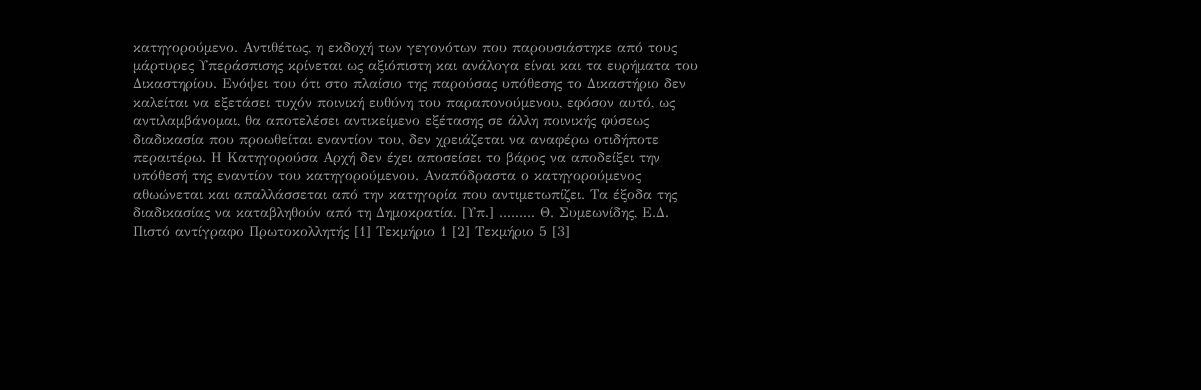κατηγορούμενο. Αντιθέτως, η εκδοχή των γεγονότων που παρουσιάστηκε από τους μάρτυρες Υπεράσπισης κρίνεται ως αξιόπιστη και ανάλογα είναι και τα ευρήματα του Δικαστηρίου. Ενόψει του ότι στο πλαίσιο της παρούσας υπόθεσης το Δικαστήριο δεν καλείται να εξετάσει τυχόν ποινική ευθύνη του παραπονούμενου, εφόσον αυτό, ως αντιλαμβάνομαι, θα αποτελέσει αντικείμενο εξέτασης σε άλλη ποινικής φύσεως διαδικασία που προωθείται εναντίον του, δεν χρειάζεται να αναφέρω οτιδήποτε περαιτέρω. Η Κατηγορούσα Αρχή δεν έχει αποσείσει το βάρος να αποδείξει την υπόθεσή της εναντίον του κατηγορούμενου. Αναπόδραστα ο κατηγορούμενος αθωώνεται και απαλλάσσεται από την κατηγορία που αντιμετωπίζει. Τα έξοδα της διαδικασίας να καταβληθούν από τη Δημοκρατία. [Υπ.] ......... Θ. Συμεωνίδης, Ε.Δ. Πιστό αντίγραφο Πρωτοκολλητής [1] Τεκμήριο 1 [2] Τεκμήριο 5 [3]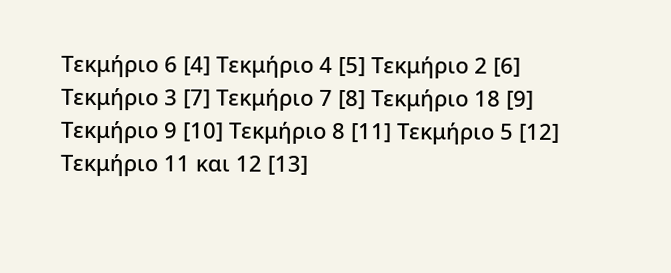Τεκμήριο 6 [4] Τεκμήριο 4 [5] Τεκμήριο 2 [6] Τεκμήριο 3 [7] Τεκμήριο 7 [8] Τεκμήριο 18 [9] Τεκμήριο 9 [10] Τεκμήριο 8 [11] Τεκμήριο 5 [12] Τεκμήριο 11 και 12 [13]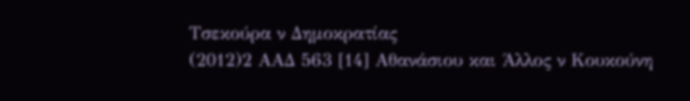Τσεκούρα ν Δημοκρατίας
(2012)2 ΑΑΔ 563 [14] Αθανάσιου και Άλλος ν Κουκούνη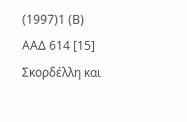(1997)1 (Β) ΑΑΔ 614 [15] Σκορδέλλη και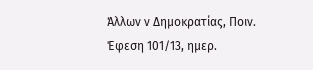Άλλων ν Δημοκρατίας, Ποιν. Έφεση 101/13, ημερ.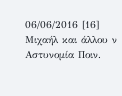06/06/2016 [16] Μιχαήλ και άλλου ν Αστυνομία Ποιν.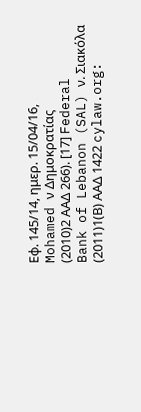Εφ. 145/14, ημερ. 15/04/16, Mohamed ν Δημοκρατίας
(2010)2 ΑΑΔ 266). [17] Federal Bank of Lebanon (SAL) ν. Σιακόλα
(2011)1(Β) ΑΑΔ 1422 cylaw.org: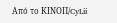Από το ΚΙΝOΠ/CyLii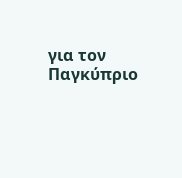για τον Παγκύπριο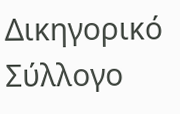Δικηγορικό Σύλλογο